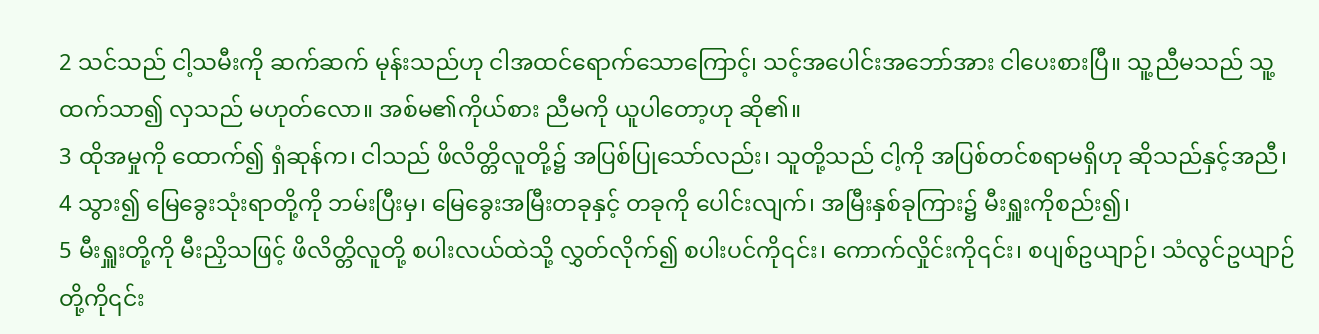2 သင်သည် ငါ့သမီးကို ဆက်ဆက် မုန်းသည်ဟု ငါအထင်ရောက်သောကြောင့်၊ သင့်အပေါင်းအဘော်အား ငါပေးစားပြီ။ သူ့ညီမသည် သူ့ထက်သာ၍ လှသည် မဟုတ်လော။ အစ်မ၏ကိုယ်စား ညီမကို ယူပါတော့ဟု ဆို၏။
3 ထိုအမှုကို ထောက်၍ ရှံဆုန်က၊ ငါသည် ဖိလိတ္တိလူတို့၌ အပြစ်ပြုသော်လည်း၊ သူတို့သည် ငါ့ကို အပြစ်တင်စရာမရှိဟု ဆိုသည်နှင့်အညီ၊
4 သွား၍ မြေခွေးသုံးရာတို့ကို ဘမ်းပြီးမှ၊ မြေခွေးအမြီးတခုနှင့် တခုကို ပေါင်းလျက်၊ အမြီးနှစ်ခုကြား၌ မီးရှူးကိုစည်း၍၊
5 မီးရှူးတို့ကို မီးညှိသဖြင့် ဖိလိတ္တိလူတို့ စပါးလယ်ထဲသို့ လွှတ်လိုက်၍ စပါးပင်ကို၎င်း၊ ကောက်လှိုင်းကို၎င်း၊ စပျစ်ဥယျာဉ်၊ သံလွင်ဥယျာဉ်တို့ကို၎င်း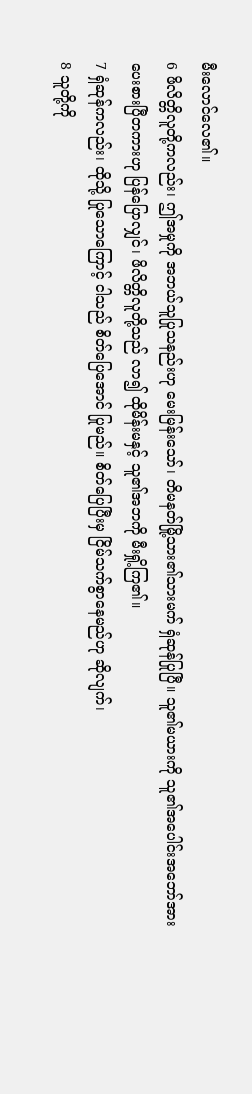မီးလောင်လေ၏။
6 ဖိလိတ္တိလူတို့ကလည်း၊ ဤအမှုကို အဘယ်သူပြုသနည်းဟု မေးမြန်းသော်၊ တိမနတ်မြို့သား၏သားမက် ရှံဆုန်ပြုပြီ။ သူ၏မယားကို သူ၏အပေါင်းအဘော်အား ပေးစားပြီတကားဟု ပြန်ပြောလျှင်၊ ဖိလိတ္တိလူတို့သည် လာ၍ ထိုမိန်းမနှင့် သူ၏အဘကို မီးရှို့ကြ၏။
7 ရှံဆုန်ကလည်း၊ ထိုသို့ ပြုသောကြောင့် ငါသည် စိတ်ပြေအောင် ပြုမည်။ စိတ်ပြေပြီးမှ ငြိမ်သက်စွာနေမည်ဟု ဆိုလျက်၊
8 သူတို့ကို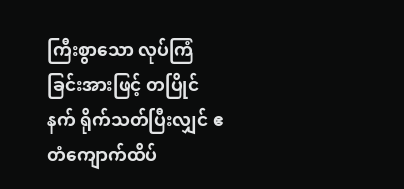ကြီးစွာသော လုပ်ကြံခြင်းအားဖြင့် တပြိုင်နက် ရိုက်သတ်ပြီးလျှင် ဧတံကျောက်ထိပ်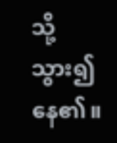သို့ သွား၍ နေ၏။